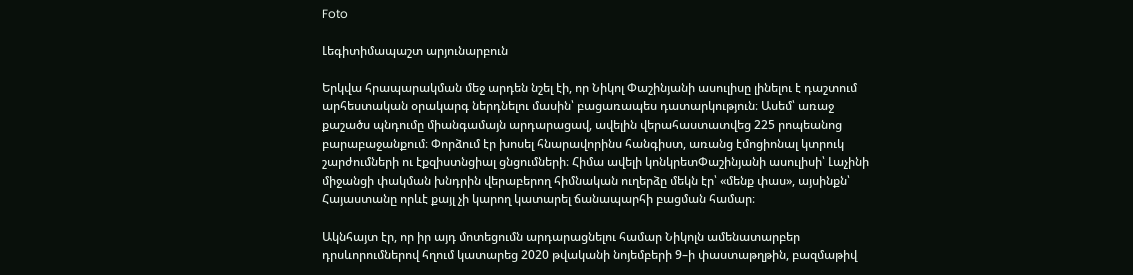Foto

Լեգիտիմապաշտ արյունարբուն

Երկվա հրապարակման մեջ արդեն նշել էի, որ Նիկոլ Փաշինյանի ասուլիսը լինելու է դաշտում արհեստական օրակարգ ներդնելու մասին՝ բացառապես դատարկություն։ Ասեմ՝ առաջ քաշածս պնդումը միանգամայն արդարացավ, ավելին վերահաստատվեց 225 րոպեանոց բարաբաջանքում։ Փորձում էր խոսել հնարավորինս հանգիստ, առանց էմոցիոնալ կտրուկ շարժումների ու էքզիստնցիալ ցնցումների։ Հիմա ավելի կոնկրետՓաշինյանի ասուլիսի՝ Լաչինի միջանցի փակման խնդրին վերաբերող հիմնական ուղերձը մեկն էր՝ «մենք փաս», այսինքն՝ Հայաստանը որևէ քայլ չի կարող կատարել ճանապարհի բացման համար։

Ակնհայտ էր, որ իր այդ մոտեցումն արդարացնելու համար Նիկոլն ամենատարբեր դրսևորումներով հղում կատարեց 2020 թվականի նոյեմբերի 9–ի փաստաթղթին, բազմաթիվ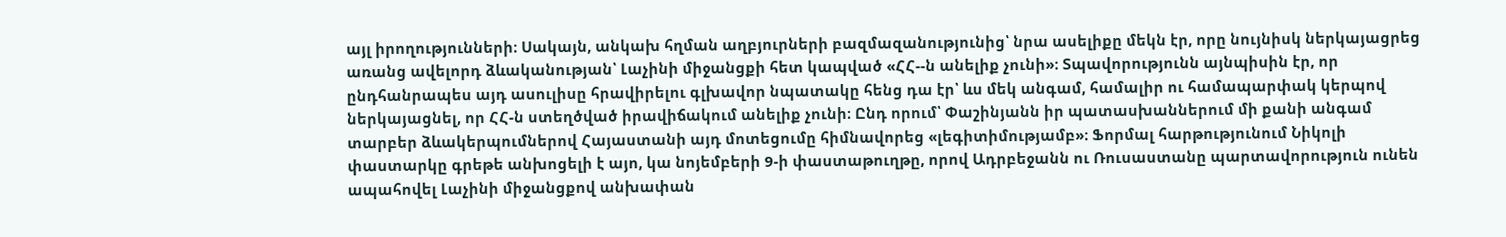այլ իրողությունների։ Սակայն, անկախ հղման աղբյուրների բազմազանությունից՝ նրա ասելիքը մեկն էր, որը նույնիսկ ներկայացրեց առանց ավելորդ ձևականության՝ Լաչինի միջանցքի հետ կապված «ՀՀ--ն անելիք չունի»։ Տպավորությունն այնպիսին էր, որ ընդհանրապես այդ ասուլիսը հրավիրելու գլխավոր նպատակը հենց դա էր՝ ևս մեկ անգամ, համալիր ու համապարփակ կերպով ներկայացնել, որ ՀՀ-ն ստեղծված իրավիճակում անելիք չունի։ Ընդ որում՝ Փաշինյանն իր պատասխաններում մի քանի անգամ տարբեր ձևակերպումներով Հայաստանի այդ մոտեցումը հիմնավորեց «լեգիտիմությամբ»։ Ֆորմալ հարթությունում Նիկոլի փաստարկը գրեթե անխոցելի է այո, կա նոյեմբերի 9-ի փաստաթուղթը, որով Ադրբեջանն ու Ռուսաստանը պարտավորություն ունեն ապահովել Լաչինի միջանցքով անխափան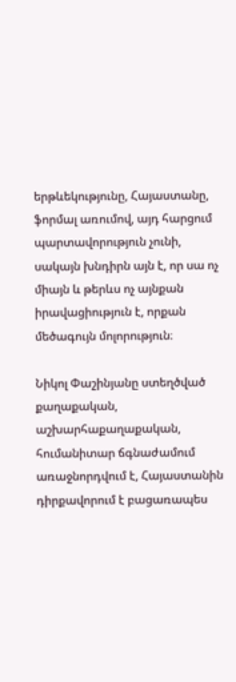երթևեկությունը, Հայաստանը, ֆորմալ առումով, այդ հարցում պարտավորություն չունի, սակայն խնդիրն այն է, որ սա ոչ միայն և թերևս ոչ այնքան իրավացիություն է, որքան մեծագույն մոլորություն։

Նիկոլ Փաշինյանը ստեղծված քաղաքական, աշխարհաքաղաքական, հումանիտար ճգնաժամում առաջնորդվում է, Հայաստանին դիրքավորում է բացառապես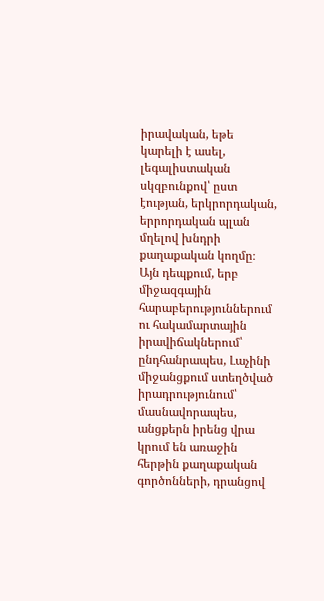իրավական, եթե կարելի է ասել, լեգալիստական սկզբունքով՝ ըստ էության, երկրորդական, երրորդական պլան մղելով խնդրի քաղաքական կողմը։ Այն դեպքում, երբ միջազգային հարաբերություններում ու հակամարտային իրավիճակներում՝ ընդհանրապես, Լաչինի միջանցքում ստեղծված իրադրությունում՝ մասնավորապես, անցքերն իրենց վրա կրում են առաջին հերթին քաղաքական գործոնների, դրանցով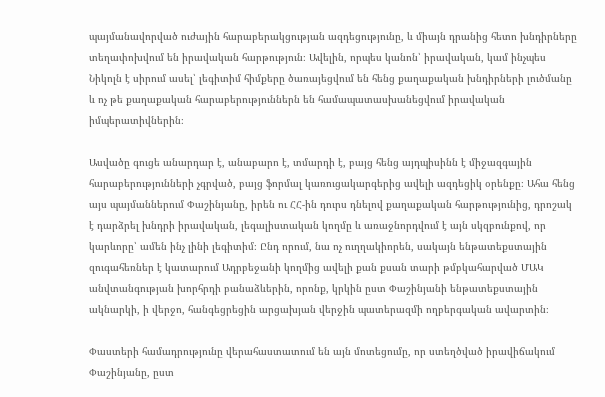պայմանավորված ուժային հարաբերակցության ազդեցությունը, և միայն դրանից հետո խնդիրները տեղափոխվում են իրավական հարթություն։ Ավելին, որպես կանոն՝ իրավական, կամ ինչպես Նիկոլն է սիրում ասել՝ լեգիտիմ հիմքերը ծառայեցվում են հենց քաղաքական խնդիրների լուծմանը և ոչ թե քաղաքական հարաբերություններն են համապատասխանեցվում իրավական իմպերատիվներին։

Ասվածը գուցե անարդար է, անաբարո է, տմարդի է, բայց հենց այդպիսինն է միջազգային հարաբերությունների չգրված, բայց ֆորմալ կառուցակարգերից ավելի ազդեցիկ օրենքը։ Ահա հենց այս պայմաններում Փաշինյանը, իրեն ու ՀՀ-ին դուրս դնելով քաղաքական հարթությունից, դրոշակ է դարձրել խնդրի իրավական, լեգալիստական կողմը և առաջնորդվում է այն սկզբունքով, որ կարևորը՝ ամեն ինչ լինի լեգիտիմ։ Ընդ որում, նա ոչ ուղղակիորեն, սակայն ենթատեքստային զուգահեռներ է կատարում Ադրբեջանի կողմից ավելի քան քսան տարի թմբկահարված ՄԱԿ անվտանգության խորհրդի բանաձևերին, որոնք, կրկին ըստ Փաշինյանի ենթատեքստային ակնարկի, ի վերջո, հանգեցրեցին արցախյան վերջին պատերազմի ողբերգական ավարտին։

Փաստերի համադրությունը վերահաստատում են այն մոտեցումը, որ ստեղծված իրավիճակում Փաշինյանը, ըստ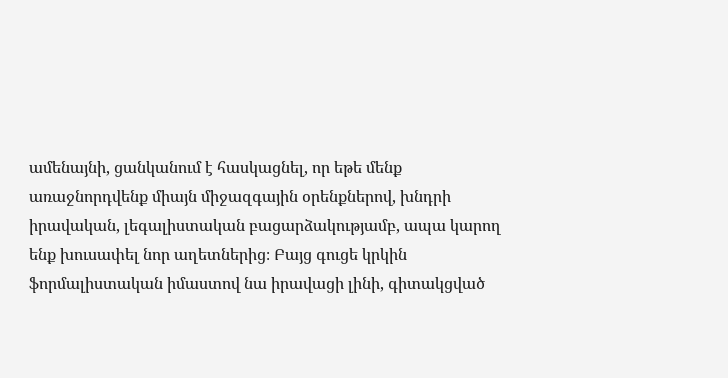ամենայնի, ցանկանում է հասկացնել, որ եթե մենք առաջնորդվենք միայն միջազգային օրենքներով, խնդրի իրավական, լեգալիստական բացարձակությամբ, ապա կարող ենք խուսափել նոր աղետներից։ Բայց գուցե կրկին ֆորմալիստական իմաստով նա իրավացի լինի, գիտակցված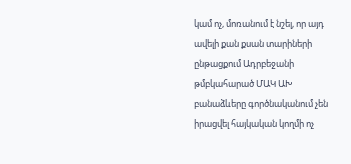կամ ոչ, մոռանում է նշել, որ այդ ավելի քան քսան տարիների ընթացքում Ադրբեջանի թմբկահարած ՄԱԿ ԱԽ բանաձևերը գործնականում չեն իրացվել հայկական կողմի ոչ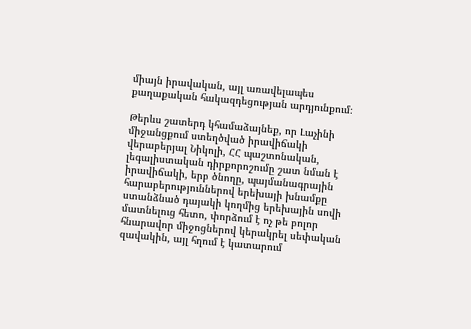միայն իրավական, այլ առավելապես քաղաքական հակազդեցության արդյունքում։

Թերևս շատերդ կհամաձայնեք, որ Լաչինի միջանցքում ստեղծված իրավիճակի վերաբերյալ Նիկոլի, ՀՀ պաշտոնական, լեգալիստական դիրքորոշումը շատ նման է իրավիճակի, երբ ծնողը, պայմանագրային հարաբերություններով երեխայի խնամքը ստանձնած դայակի կողմից երեխային սովի մատնելուց հետո, փորձում է ոչ թե բոլոր հնարավոր միջոցներով կերակրել սեփական զավակին, այլ հղում է կատարում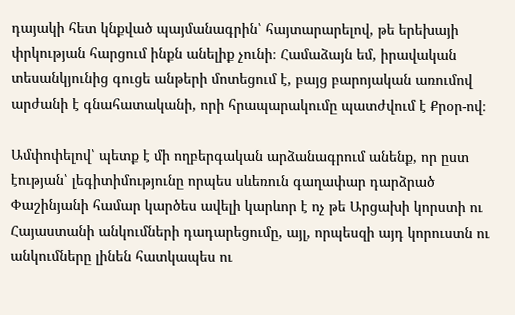դայակի հետ կնքված պայմանագրին՝ հայտարարելով, թե երեխայի փրկության հարցում ինքն անելիք չունի։ Համաձայն եմ, իրավական տեսանկյունից գուցե անթերի մոտեցում է, բայց բարոյական առումով արժանի է գնահատականի, որի հրապարակումը պատժվում է Քրօր-ով։

Ամփոփելով՝ պետք է մի ողբերգական արձանագրում անենք, որ ըստ էության՝ լեգիտիմությունը որպես սևեռուն գաղափար դարձրած Փաշինյանի համար կարծես ավելի կարևոր է ոչ թե Արցախի կորստի ու Հայաստանի անկումների դադարեցումը, այլ, որպեսզի այդ կորուստն ու անկումները լինեն հատկապես ու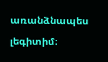առանձնապես լեգիտիմ։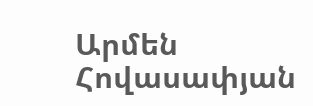Արմեն Հովասափյան